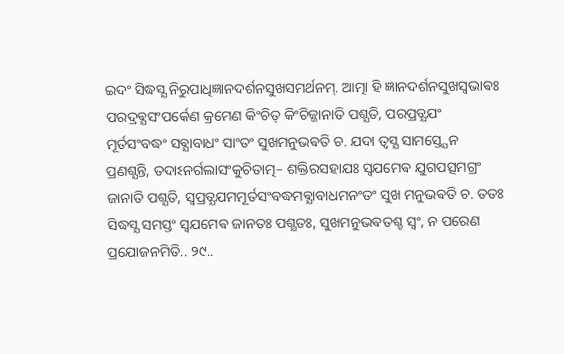ଇଦଂ ସିଦ୍ଧସ୍ଯ ନିରୁପାଧିଜ୍ଞାନଦର୍ଶନସୁଖସମର୍ଥନମ୍. ଆତ୍ମା ହି ଜ୍ଞାନଦର୍ଶନସୁଖସ୍ଵଭାଵଃ ପରଦ୍ରଵ୍ଯସଂପର୍କେଣ କ୍ରମେଣ କିଂଚିତ୍ କିଂଚିଜ୍ଜାନାତି ପଶ୍ଯତି, ପରପ୍ରତ୍ଯଯଂ ମୂର୍ତସଂବଦ୍ଧଂ ସଵ୍ଯାବାଧଂ ସାଂତଂ ସୁଖମନୁଭଵତି ଚ. ଯଦା ତ୍ଵସ୍ଯ ସାମସ୍ତ୍ଯେନ ପ୍ରଣଶ୍ଯନ୍ତି, ତଦାଽନର୍ଗଲାସଂକୁଚିତାତ୍ମ– ଶକ୍ତିରସହାଯଃ ସ୍ଵଯମେଵ ଯୁଗପତ୍ସମଗ୍ରଂ ଜାନାତି ପଶ୍ଯତି, ସ୍ଵପ୍ରତ୍ଯଯମମୂର୍ତସଂବଦ୍ଧମଵ୍ଯାବାଧମନଂତଂ ସୁଖ ମନୁଭଵତି ଚ. ତତଃ ସିଦ୍ଧସ୍ଯ ସମସ୍ତଂ ସ୍ଵଯମେଵ ଜାନତଃ ପଶ୍ଯତଃ, ସୁଖମନୁଭଵତଶ୍ଚ ସ୍ଵଂ, ନ ପରେଣ ପ୍ରଯୋଜନମିତି.. ୨୯..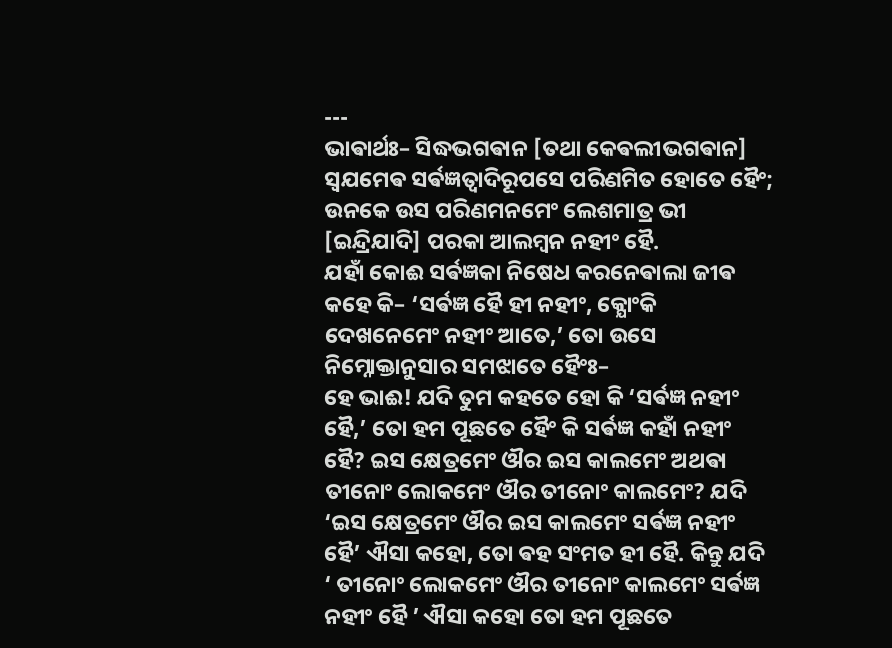---
ଭାଵାର୍ଥଃ– ସିଦ୍ଧଭଗଵାନ [ତଥା କେଵଲୀଭଗଵାନ] ସ୍ଵଯମେଵ ସର୍ଵଜ୍ଞତ୍ଵାଦିରୂପସେ ପରିଣମିତ ହୋତେ ହୈଂ; ଉନକେ ଉସ ପରିଣମନମେଂ ଲେଶମାତ୍ର ଭୀ [ଇନ୍ଦ୍ରିଯାଦି] ପରକା ଆଲମ୍ବନ ନହୀଂ ହୈ.
ଯହାଁ କୋଈ ସର୍ଵଜ୍ଞକା ନିଷେଧ କରନେଵାଲା ଜୀଵ କହେ କି– ‘ସର୍ଵଜ୍ଞ ହୈ ହୀ ନହୀଂ, କ୍ଯୋଂକି ଦେଖନେମେଂ ନହୀଂ ଆତେ,’ ତୋ ଉସେ ନିମ୍ନୋକ୍ତାନୁସାର ସମଝାତେ ହୈଂଃ–
ହେ ଭାଈ! ଯଦି ତୁମ କହତେ ହୋ କି ‘ସର୍ଵଜ୍ଞ ନହୀଂ ହୈ,’ ତୋ ହମ ପୂଛତେ ହୈଂ କି ସର୍ଵଜ୍ଞ କହାଁ ନହୀଂ ହୈ? ଇସ କ୍ଷେତ୍ରମେଂ ଔର ଇସ କାଲମେଂ ଅଥଵା ତୀନୋଂ ଲୋକମେଂ ଔର ତୀନୋଂ କାଲମେଂ? ଯଦି ‘ଇସ କ୍ଷେତ୍ରମେଂ ଔର ଇସ କାଲମେଂ ସର୍ଵଜ୍ଞ ନହୀଂ ହୈ’ ଐସା କହୋ, ତୋ ଵହ ସଂମତ ହୀ ହୈ. କିନ୍ତୁ ଯଦି ‘ ତୀନୋଂ ଲୋକମେଂ ଔର ତୀନୋଂ କାଲମେଂ ସର୍ଵଜ୍ଞ ନହୀଂ ହୈ ’ ଐସା କହୋ ତୋ ହମ ପୂଛତେ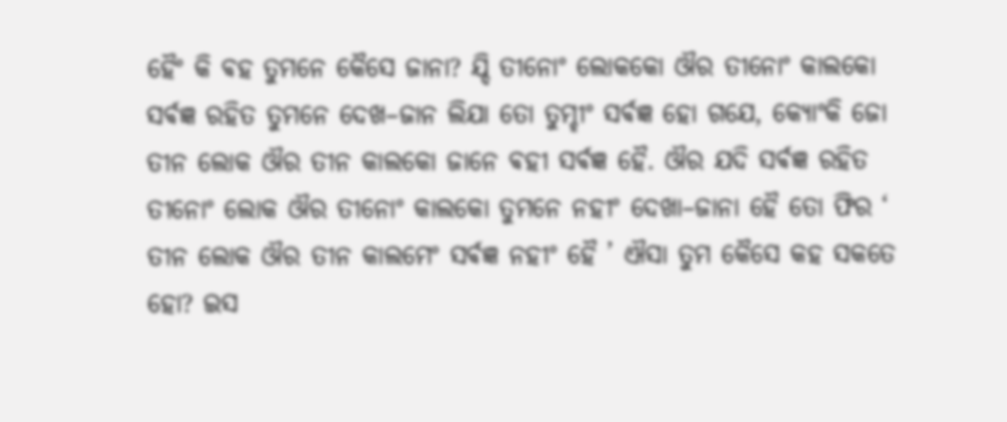ହୈଂ କି ଵହ ତୁମନେ କୈସେ ଜାନା? ଯ୍ଦି ତୀନୋଂ ଲୋକକୋ ଔର ତୀନୋଂ କାଲକୋ ସର୍ଵଜ୍ଞ ରହିତ ତୁମନେ ଦେଖ–ଜାନ ଲିଯା ତୋ ତୁମ୍ହୀଂ ସର୍ଵଜ୍ଞ ହୋ ଗଯେ, କ୍ଯୋଂକି ଜୋ ତୀନ ଲୋକ ଔର ତୀନ କାଲକୋ ଜାନେ ଵହୀ ସର୍ଵଜ୍ଞ ହୈ. ଔର ଯଦି ସର୍ଵଜ୍ଞ ରହିତ ତୀନୋଂ ଲୋକ ଔର ତୀନୋଂ କାଲକୋ ତୁମନେ ନହୀଂ ଦେଖା–ଜାନା ହୈ ତୋ ଫିର ‘ ତୀନ ଲୋକ ଔର ତୀନ କାଲମେଂ ସର୍ଵଜ୍ଞ ନହୀଂ ହୈ ’ ଐସା ତୁମ କୈସେ କହ ସକତେ ହୋ? ଇସ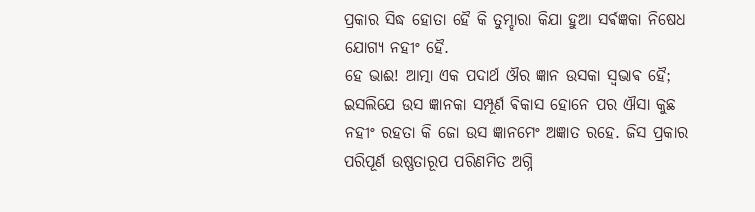ପ୍ରକାର ସିଦ୍ଧ ହୋତା ହୈ କି ତୁମ୍ହାରା କିଯା ହୁଆ ସର୍ଵଜ୍ଞକା ନିଷେଧ ଯୋଗ୍ଯ ନହୀଂ ହୈ.
ହେ ଭାଈ! ଆତ୍ମା ଏକ ପଦାର୍ଥ ଔର ଜ୍ଞାନ ଉସକା ସ୍ଵଭାଵ ହୈ; ଇସଲିଯେ ଉସ ଜ୍ଞାନକା ସମ୍ପୂର୍ଣ ଵିକାସ ହୋନେ ପର ଐସା କୁଛ ନହୀଂ ରହତା କି ଜୋ ଉସ ଜ୍ଞାନମେଂ ଅଜ୍ଞାତ ରହେ. ଜିସ ପ୍ରକାର ପରିପୂର୍ଣ ଉଷ୍ଣତାରୂପ ପରିଣମିତ ଅଗ୍ନି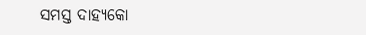ସମସ୍ତ ଦାହ୍ଯକୋ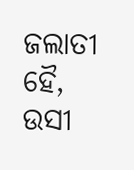ଜଲାତୀ ହୈ, ଉସୀ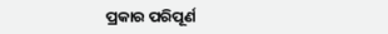ପ୍ରକାର ପରିପୂର୍ଣ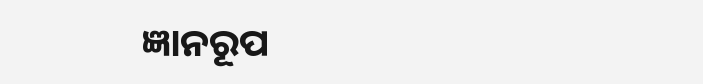ଜ୍ଞାନରୂପ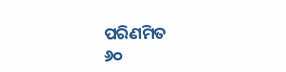ପରିଣମିତ
୬୦